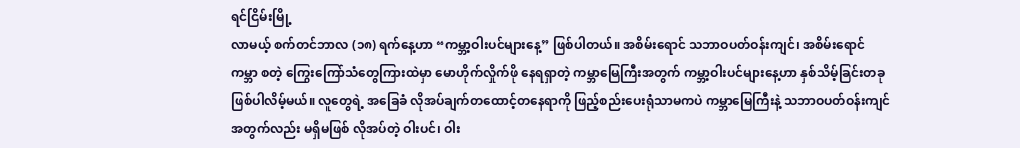ရင်ငြိမ်းမြို့
လာမယ့် စက်တင်ဘာလ (၁၈) ရက်နေ့ဟာ “ကမ္ဘာ့ဝါးပင်များနေ့” ဖြစ်ပါတယ်။ အစိမ်းရောင် သဘာဝပတ်ဝန်းကျင်၊ အစိမ်းရောင် ကမ္ဘာ စတဲ့ ကြွေးကြော်သံတွေကြားထဲမှာ မောဟိုက်လှိုက်ဖို နေရရှာတဲ့ ကမ္ဘာမြေကြီးအတွက် ကမ္ဘာ့ဝါးပင်များနေ့ဟာ နှစ်သိမ့်ခြင်းတခု ဖြစ်ပါလိမ့်မယ်။ လူတွေရဲ့ အခြေခံ လိုအပ်ချက်တထောင့်တနေရာကို ဖြည့်စည်းပေးရုံသာမကပဲ ကမ္ဘာမြေကြီးနဲ့ သဘာဝပတ်ဝန်းကျင်အတွက်လည်း မရှိမဖြစ် လိုအပ်တဲ့ ဝါးပင်၊ ဝါး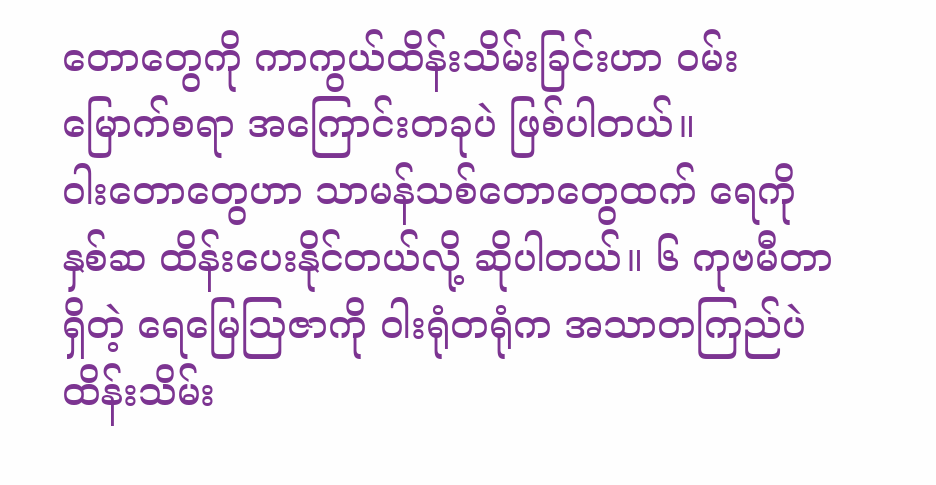တောတွေကို ကာကွယ်ထိန်းသိမ်းခြင်းဟာ ဝမ်းမြောက်စရာ အကြောင်းတခုပဲ ဖြစ်ပါတယ်။
ဝါးတောတွေဟာ သာမန်သစ်တောတွေထက် ရေကို နှစ်ဆ ထိန်းပေးနိုင်တယ်လို့ ဆိုပါတယ်။ ၆ ကုဗမီတာရှိတဲ့ ရေမြေသြဇာကို ဝါးရုံတရုံက အသာတကြည်ပဲ ထိန်းသိမ်း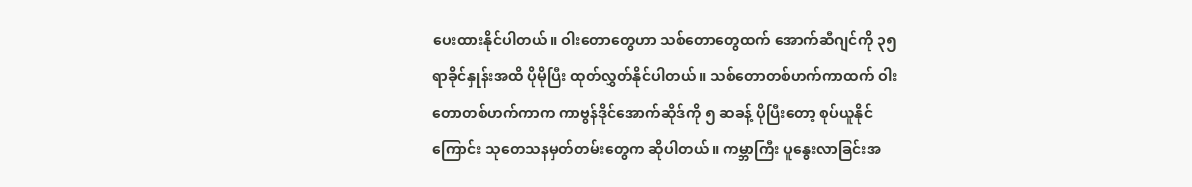ပေးထားနိုင်ပါတယ်။ ဝါးတောတွေဟာ သစ်တောတွေထက် အောက်ဆီဂျင်ကို ၃၅ ရာခိုင်နှုန်းအထိ ပိုမိုပြီး ထုတ်လွှတ်နိုင်ပါတယ်။ သစ်တောတစ်ဟက်ကာထက် ဝါးတောတစ်ဟက်ကာက ကာဗွန်ဒိုင်အောက်ဆိုဒ်ကို ၅ ဆခန့် ပိုပြီးတော့ စုပ်ယူနိုင်ကြောင်း သုတေသနမှတ်တမ်းတွေက ဆိုပါတယ်။ ကမ္ဘာကြီး ပူနွေးလာခြင်းအ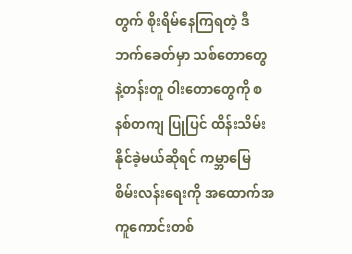တွက် စိုးရိမ်နေကြရတဲ့ ဒီဘက်ခေတ်မှာ သစ်တောတွေနဲ့တန်းတူ ဝါးတောတွေကို စနစ်တကျ ပြုပြင် ထိန်းသိမ်းနိုင်ခဲ့မယ်ဆိုရင် ကမ္ဘာမြေ စိမ်းလန်းရေးကို အထောက်အကူကောင်းတစ်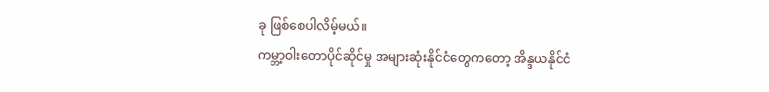ခု ဖြစ်စေပါလိမ့်မယ်။
ကမ္ဘာ့ဝါးတောပိုင်ဆိုင်မှု အများဆုံးနိုင်ငံတွေကတော့ အိန္ဒယနိုင်ငံ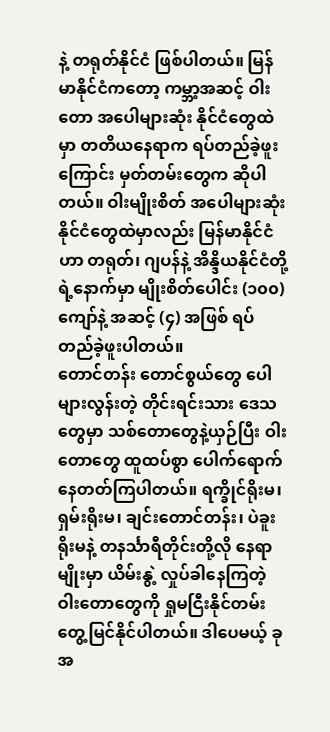နဲ့ တရုတ်နိုင်ငံ ဖြစ်ပါတယ်။ မြန်မာနိုင်ငံကတော့ ကမ္ဘာ့အဆင့် ဝါးတော အပေါများဆုံး နိုင်ငံတွေထဲမှာ တတိယနေရာက ရပ်တည်ခဲ့ဖူးကြောင်း မှတ်တမ်းတွေက ဆိုပါတယ်။ ဝါးမျိုးစိတ် အပေါများဆုံး နိုင်ငံတွေထဲမှာလည်း မြန်မာနိုင်ငံဟာ တရုတ်၊ ဂျပန်နဲ့ အိန္ဒိယနိုင်ငံတို့ရဲ့နောက်မှာ မျိုးစိတ်ပေါင်း (၁၀၀) ကျော်နဲ့ အဆင့် (၄) အဖြစ် ရပ်တည်ခဲ့ဖူးပါတယ်။
တောင်တန်း တောင်စွယ်တွေ ပေါများလွန်းတဲ့ တိုင်းရင်းသား ဒေသတွေမှာ သစ်တောတွေနဲ့ယှဉ်ပြီး ဝါးတောတွေ ထူထပ်စွာ ပေါက်ရောက် နေတတ်ကြပါတယ်။ ရက္ခိုင်ရိုးမ၊ ရှမ်းရိုးမ၊ ချင်းတောင်တန်း၊ ပဲခူးရိုးမနဲ့ တနင်္သာရီတိုင်းတို့လို နေရာမျိုးမှာ ယိမ်းနွဲ့ လှုပ်ခါနေကြတဲ့ ဝါးတောတွေကို ရှုမငြီးနိုင်တမ်း တွေ့မြင်နိုင်ပါတယ်။ ဒါပေမယ့် ခုအ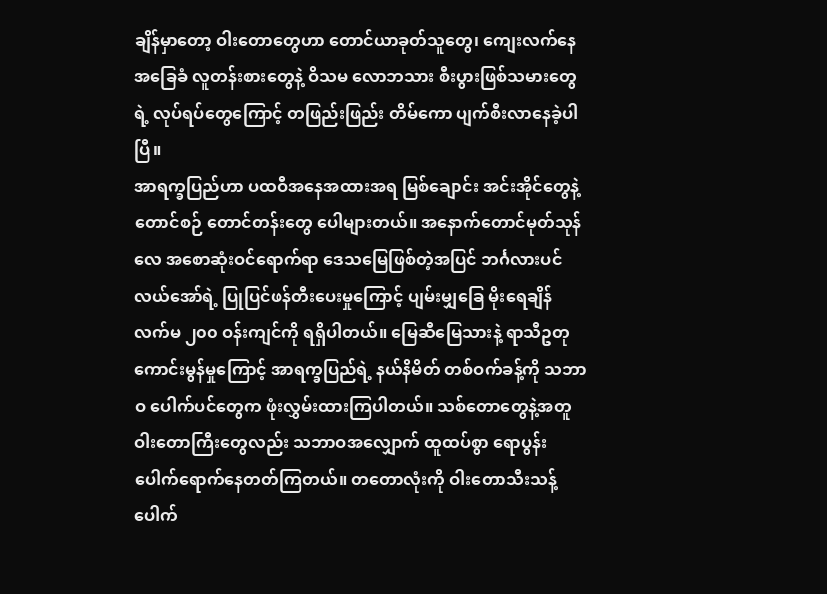ချိန်မှာတော့ ဝါးတောတွေဟာ တောင်ယာခုတ်သူတွေ၊ ကျေးလက်နေ အခြေခံ လူတန်းစားတွေနဲ့ ဝိသမ လောဘသား စီးပွားဖြစ်သမားတွေရဲ့ လုပ်ရပ်တွေကြောင့် တဖြည်းဖြည်း တိမ်ကော ပျက်စီးလာနေခဲ့ပါပြီ။
အာရက္ခပြည်ဟာ ပထဝီအနေအထားအရ မြစ်ချောင်း အင်းအိုင်တွေနဲ့ တောင်စဉ် တောင်တန်းတွေ ပေါများတယ်။ အနောက်တောင်မုတ်သုန်လေ အစောဆုံးဝင်ရောက်ရာ ဒေသမြေဖြစ်တဲ့အပြင် ဘင်္ဂလားပင်လယ်အော်ရဲ့ ပြုပြင်ဖန်တီးပေးမှုကြောင့် ပျမ်းမျှခြေ မိုးရေချိန် လက်မ ၂၀၀ ဝန်းကျင်ကို ရရှိပါတယ်။ မြေဆီမြေသားနဲ့ ရာသီဥတု ကောင်းမွန်မှုကြောင့် အာရက္ခပြည်ရဲ့ နယ်နိမိတ် တစ်ဝက်ခန့်ကို သဘာဝ ပေါက်ပင်တွေက ဖုံးလွှမ်းထားကြပါတယ်။ သစ်တောတွေနဲ့အတူ ဝါးတောကြီးတွေလည်း သဘာဝအလျှောက် ထူထပ်စွာ ရောပွန်း ပေါက်ရောက်နေတတ်ကြတယ်။ တတောလုံးကို ဝါးတောသီးသန့် ပေါက်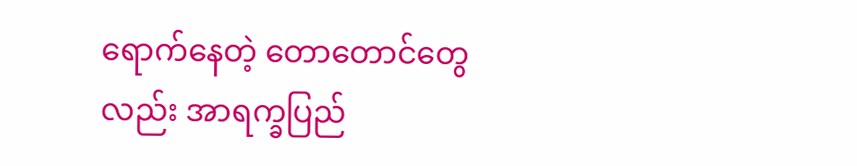ရောက်နေတဲ့ တောတောင်တွေလည်း အာရက္ခပြည်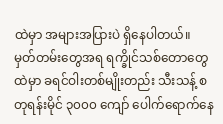ထဲမှာ အများအပြားပဲ ရှိနေပါတယ်။
မှတ်တမ်းတွေအရ ရက္ခိုင်သစ်တောတွေထဲမှာ ခရင်ဝါးတစ်မျိုးတည်း သီးသန့် စတုရန်းမိုင် ၃၀၀၀ ကျော် ပေါက်ရောက်နေ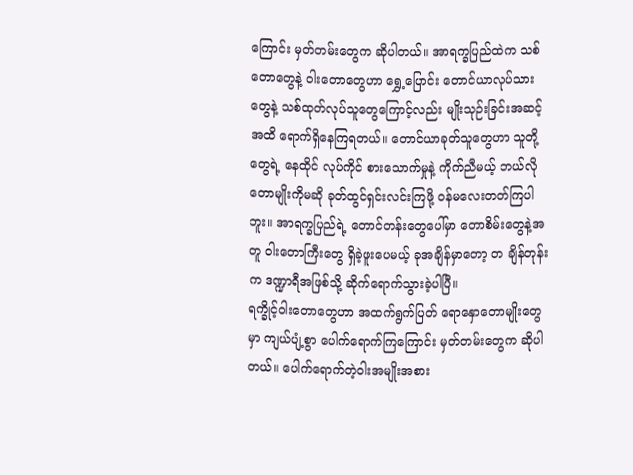ကြောင်း မှတ်တမ်းတွေက ဆိုပါတယ်။ အာရက္ခပြည်ထဲက သစ်တောတွေနဲ့ ဝါးတောတွေဟာ ရွှေ့ပြောင်း တောင်ယာလုပ်သားတွေနဲ့ သစ်ထုတ်လုပ်သူတွေကြောင့်လည်း မျိုးသုဉ်းခြင်းအဆင့်အထိ ရောက်ရှိနေကြရတယ်။ တောင်ယာခုတ်သူတွေဟာ သူတို့တွေရဲ့ နေထိုင် လုပ်ကိုင် စားသောက်မှုနဲ့ ကိုက်ညီမယ့် ဘယ်လို တောမျိုးကိုမဆို ခုတ်ထွင်ရှင်းလင်းကြဖို့ ဝန်မလေးတတ်ကြပါဘူး။ အာရက္ခပြည်ရဲ့ တောင်တန်းတွေပေါ်မှာ တောစိမ်းတွေနဲ့အတူ ဝါးတောကြီးတွေ ရှိခဲ့ဖူးပေမယ့် ခုအချိန်မှာတော့ တ ချိန်တုန်းက ဒဏ္ဍာရီအဖြစ်သို့ ဆိုက်ရောက်သွားခဲ့ပါပြီ။
ရက္ခိုင့်ဝါးတောတွေဟာ အထက်ရွက်ပြတ် ရောနှောတောမျိုးတွေမှာ ကျယ်ပျံ့စွာ ပေါက်ရောက်ကြကြောင်း မှတ်တမ်းတွေက ဆိုပါတယ်။ ပေါက်ရောက်တဲ့ဝါးအမျိုးအစား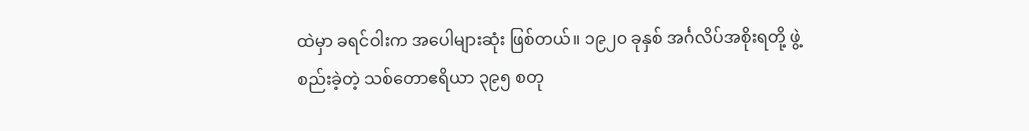ထဲမှာ ခရင်ဝါးက အပေါများဆုံး ဖြစ်တယ်။ ၁၉၂၀ ခုနှစ် အင်္ဂလိပ်အစိုးရတို့ ဖွဲ့စည်းခဲ့တဲ့ သစ်တောဧရိယာ ၃၉၅ စတု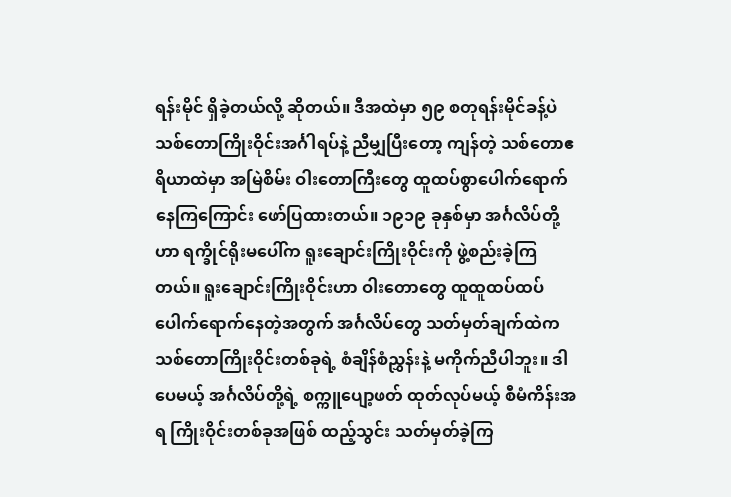ရန်းမိုင် ရှိခဲ့တယ်လို့ ဆိုတယ်။ ဒီအထဲမှာ ၅၉ စတုရန်းမိုင်ခန့်ပဲ သစ်တောကြိုးဝိုင်းအင်္ဂါရပ်နဲ့ ညီမျှပြီးတော့ ကျန်တဲ့ သစ်တောဧရိယာထဲမှာ အမြဲစိမ်း ဝါးတောကြီးတွေ ထူထပ်စွာပေါက်ရောက်နေကြကြောင်း ဖော်ပြထားတယ်။ ၁၉၁၉ ခုနှစ်မှာ အင်္ဂလိပ်တို့ဟာ ရက္ခိုင်ရိုးမပေါ်က ရူးချောင်းကြိုးဝိုင်းကို ဖွဲ့စည်းခဲ့ကြတယ်။ ရူးချောင်းကြိုးဝိုင်းဟာ ဝါးတောတွေ ထူထူထပ်ထပ် ပေါက်ရောက်နေတဲ့အတွက် အင်္ဂလိပ်တွေ သတ်မှတ်ချက်ထဲက သစ်တောကြိုးဝိုင်းတစ်ခုရဲ့ စံချိန်စံညွှန်းနဲ့ မကိုက်ညီပါဘူး။ ဒါပေမယ့် အင်္ဂလိပ်တို့ရဲ့ စက္ကူပျော့ဖတ် ထုတ်လုပ်မယ့် စီမံကိန်းအရ ကြိုးဝိုင်းတစ်ခုအဖြစ် ထည့်သွင်း သတ်မှတ်ခဲ့ကြ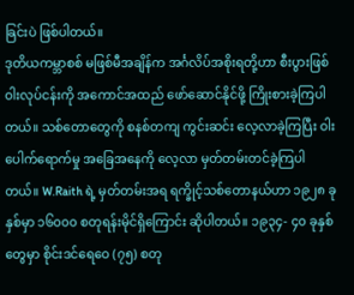ခြင်းပဲ ဖြစ်ပါတယ်။
ဒုတိယကမ္ဘာစစ် မဖြစ်မီအချိန်က အင်္ဂလိပ်အစိုးရတို့ဟာ စီးပွားဖြစ် ဝါးလုပ်ငန်းကို အကောင်အထည် ဖော်ဆောင်နိုင်ဖို့ ကြိုးစားခဲ့ကြပါတယ်။ သစ်တောတွေကို စနစ်တကျ ကွင်းဆင်း လေ့လာခဲ့ကြပြီး ဝါးပေါက်ရောက်မှု အခြေအနေကို လေ့လာ မှတ်တမ်းတင်ခဲ့ကြပါတယ်။ W.Raith ရဲ့ မှတ်တမ်းအရ ရက္ခိုင့်သစ်တောနယ်ဟာ ၁၉၂၈ ခုနှစ်မှာ ၁၆၀၀၀ စတုရန်းမိုင်ရှိကြောင်း ဆိုပါတယ်။ ၁၉၃၄- ၄၀ ခုနှစ်တွေမှာ စိုင်းဒင်ရေဝေ (၇၅) စတု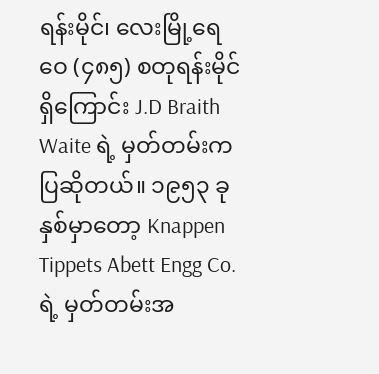ရန်းမိုင်၊ လေးမြို့ရေဝေ (၄၈၅) စတုရန်းမိုင်ရှိကြောင်း J.D Braith Waite ရဲ့ မှတ်တမ်းက ပြဆိုတယ်။ ၁၉၅၃ ခုနှစ်မှာတော့ Knappen Tippets Abett Engg Co. ရဲ့ မှတ်တမ်းအ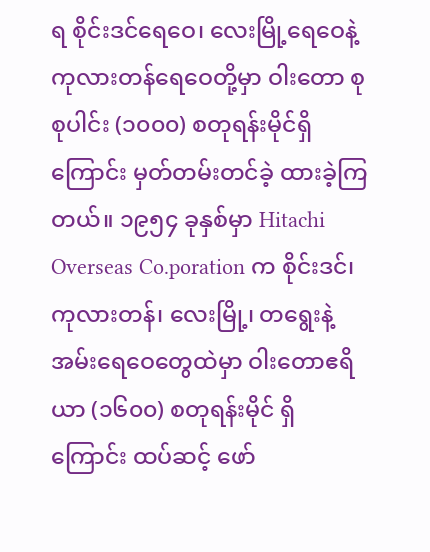ရ စိုင်းဒင်ရေဝေ၊ လေးမြို့ရေဝေနဲ့ ကုလားတန်ရေဝေတို့မှာ ဝါးတော စုစုပါင်း (၁၀၀၀) စတုရန်းမိုင်ရှိကြောင်း မှတ်တမ်းတင်ခဲ့ ထားခဲ့ကြတယ်။ ၁၉၅၄ ခုနှစ်မှာ Hitachi Overseas Co.poration က စိုင်းဒင်၊ ကုလားတန်၊ လေးမြို့၊ တရွေးနဲ့ အမ်းရေဝေတွေထဲမှာ ဝါးတောဧရိယာ (၁၆၀၀) စတုရန်းမိုင် ရှိကြောင်း ထပ်ဆင့် ဖော်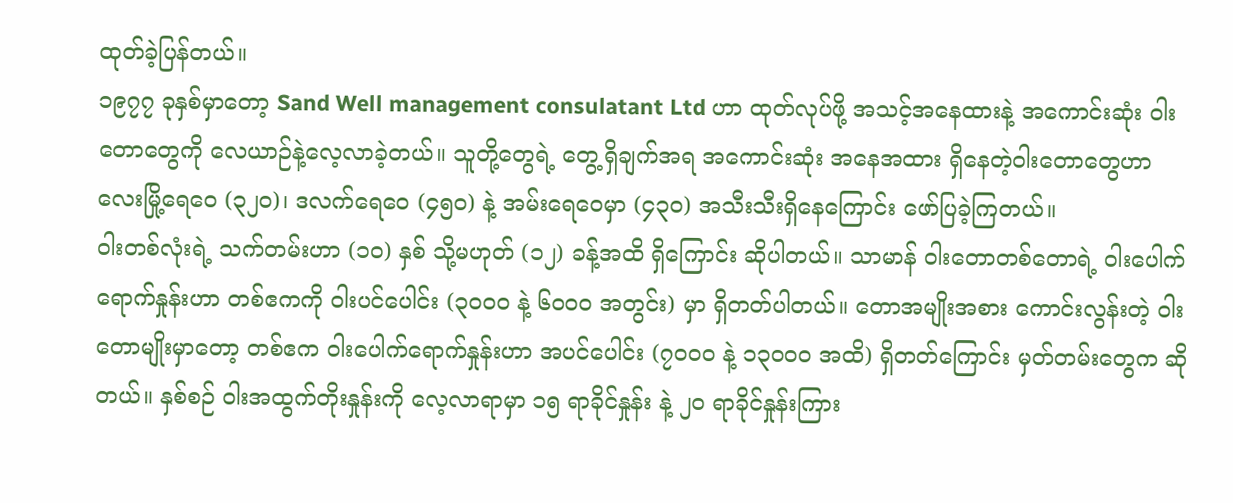ထုတ်ခဲ့ပြန်တယ်။
၁၉၇၇ ခုနှစ်မှာတော့ Sand Well management consulatant Ltd ဟာ ထုတ်လုပ်ဖို့ အသင့်အနေထားနဲ့ အကောင်းဆုံး ဝါးတောတွေကို လေယာဉ်နဲ့လေ့လာခဲ့တယ်။ သူတို့တွေရဲ့ တွေ့ရှိချက်အရ အကောင်းဆုံး အနေအထား ရှိနေတဲ့ဝါးတောတွေဟာ လေးမြို့ရေဝေ (၃၂၀)၊ ဒလက်ရေဝေ (၄၅၀) နဲ့ အမ်းရေဝေမှာ (၄၃၀) အသီးသီးရှိနေကြောင်း ဖော်ပြခဲ့ကြတယ်။
ဝါးတစ်လုံးရဲ့ သက်တမ်းဟာ (၁၀) နှစ် သို့မဟုတ် (၁၂) ခန့်အထိ ရှိကြောင်း ဆိုပါတယ်။ သာမာန် ဝါးတောတစ်တောရဲ့ ဝါးပေါက်ရောက်နှုန်းဟာ တစ်ဧကကို ဝါးပင်ပေါင်း (၃၀၀၀ နဲ့ ၆၀၀၀ အတွင်း) မှာ ရှိတတ်ပါတယ်။ တောအမျိုးအစား ကောင်းလွန်းတဲ့ ဝါးတောမျိုးမှာတော့ တစ်ဧက ဝါးပေါက်ရောက်နှုန်းဟာ အပင်ပေါင်း (၇၀၀၀ နဲ့ ၁၃၀၀၀ အထိ) ရှိတတ်ကြောင်း မှတ်တမ်းတွေက ဆိုတယ်။ နှစ်စဉ် ဝါးအထွက်တိုးနှုန်းကို လေ့လာရာမှာ ၁၅ ရာခိုင်နှုန်း နဲ့ ၂၀ ရာခိုင်နှုန်းကြား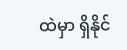ထဲမှာ ရှိနိုင်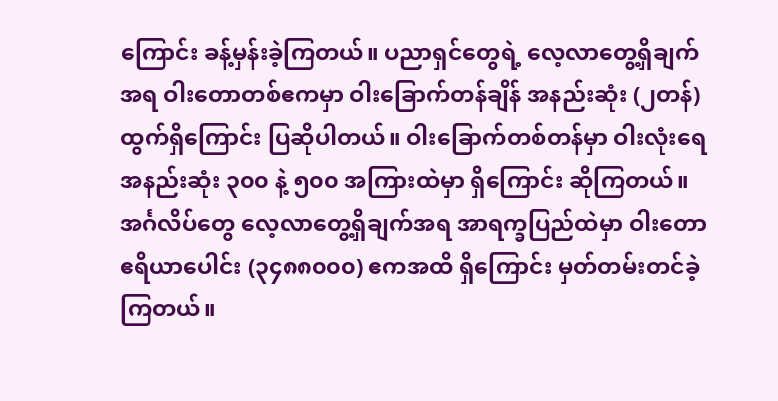ကြောင်း ခန့်မှန်းခဲ့ကြတယ်။ ပညာရှင်တွေရဲ့ လေ့လာတွေ့ရှိချက်အရ ဝါးတောတစ်ဧကမှာ ဝါးခြောက်တန်ချိန် အနည်းဆုံး (၂တန်) ထွက်ရှိကြောင်း ပြဆိုပါတယ်။ ဝါးခြောက်တစ်တန်မှာ ဝါးလုံးရေ အနည်းဆုံး ၃၀၀ နဲ့ ၅၀၀ အကြားထဲမှာ ရှိကြောင်း ဆိုကြတယ်။
အင်္ဂလိပ်တွေ လေ့လာတွေ့ရှိချက်အရ အာရက္ခပြည်ထဲမှာ ဝါးတောဧရိယာပေါင်း (၃၄၈၈၀၀၀) ဧကအထိ ရှိကြောင်း မှတ်တမ်းတင်ခဲ့ကြတယ်။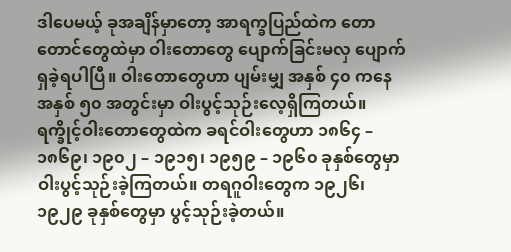ဒါပေမယ့် ခုအချိန်မှာတော့ အာရက္ခပြည်ထဲက တောတောင်တွေထဲမှာ ဝါးတောတွေ ပျောက်ခြင်းမလှ ပျောက်ရှခဲ့ရပါပြီ။ ဝါးတောတွေဟာ ပျမ်းမျှ အနှစ် ၄၀ ကနေ အနှစ် ၅၀ အတွင်းမှာ ဝါးပွင့်သုဉ်းလေ့ရှိကြတယ်။ ရက္ခိုင့်ဝါးတောတွေထဲက ခရင်ဝါးတွေဟာ ၁၈၆၄ – ၁၈၆၉၊ ၁၉၀၂ – ၁၉၁၅၊ ၁၉၅၉ – ၁၉၆၀ ခုနှစ်တွေမှာ ဝါးပွင့်သုဉ်းခဲ့ကြတယ်။ တရဂူဝါးတွေက ၁၉၂၆၊ ၁၉၂၉ ခုနှစ်တွေမှာ ပွင့်သုဉ်းခဲ့တယ်။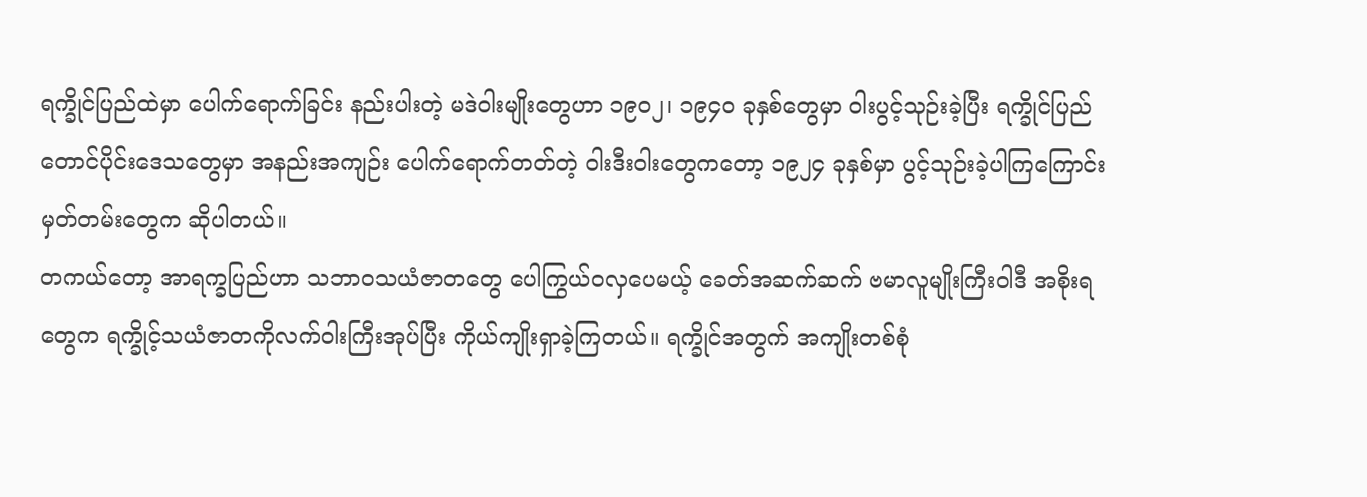ရက္ခိုင်ပြည်ထဲမှာ ပေါက်ရောက်ခြင်း နည်းပါးတဲ့ မဒဲဝါးမျိုးတွေဟာ ၁၉၀၂၊ ၁၉၄၀ ခုနှစ်တွေမှာ ဝါးပွင့်သုဉ်းခဲ့ပြီး ရက္ခိုင်ပြည် တောင်ပိုင်းဒေသတွေမှာ အနည်းအကျဉ်း ပေါက်ရောက်တတ်တဲ့ ဝါးဒီးဝါးတွေကတော့ ၁၉၂၄ ခုနှစ်မှာ ပွင့်သုဉ်းခဲ့ပါကြကြောင်း မှတ်တမ်းတွေက ဆိုပါတယ်။
တကယ်တော့ အာရက္ခပြည်ဟာ သဘာဝသယံဇာတတွေ ပေါကြွယ်ဝလှပေမယ့် ခေတ်အဆက်ဆက် ဗမာလူမျိုးကြီးဝါဒီ အစိုးရတွေက ရက္ခိုင့်သယံဇာတကိုလက်ဝါးကြီးအုပ်ပြီး ကိုယ်ကျိုးရှာခဲ့ကြတယ်။ ရက္ခိုင်အတွက် အကျိုးတစ်စုံ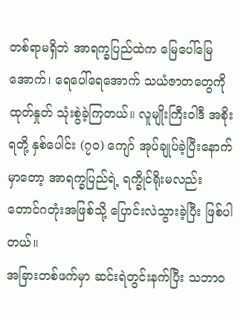တစ်ရာမရှိဘဲ အာရက္ခပြည်ထဲက မြေပေါ်မြေအောက်၊ ရေပေါ်ရေအောက် သယံဇာတတွေကို ထုတ်နှုတ် သုံးစွဲခဲ့ကြတယ်။ လူမျိုးကြီးဝါဒီ အစိုးရတို့ နှစ်ပေါင်း (၇၀) ကျော် အုပ်ချုပ်ခဲ့ပြီးနောက်မှာတော့ အာရက္ခပြည်ရဲ့ ရက္ခိုင်ရိုးမလည်း တောင်ဂတုံးအဖြစ်သို့ ပြောင်းလဲသွားခဲ့ပြီး ဖြစ်ပါတယ်။
အခြားတစ်ဖက်မှာ ဆင်းရဲတွင်းနက်ပြီး သဘာဝ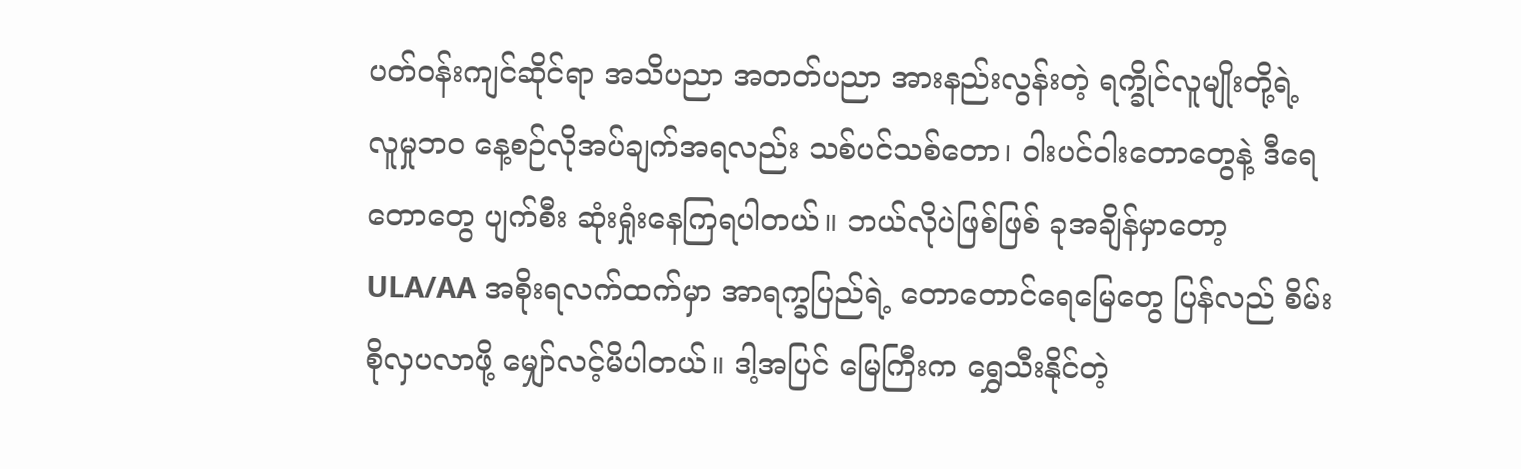ပတ်ဝန်းကျင်ဆိုင်ရာ အသိပညာ အတတ်ပညာ အားနည်းလွန်းတဲ့ ရက္ခိုင်လူမျိုးတို့ရဲ့ လူမှုဘဝ နေ့စဉ်လိုအပ်ချက်အရလည်း သစ်ပင်သစ်တော၊ ဝါးပင်ဝါးတောတွေနဲ့ ဒီရေတောတွေ ပျက်စီး ဆုံးရှုံးနေကြရပါတယ်။ ဘယ်လိုပဲဖြစ်ဖြစ် ခုအချိန်မှာတော့ ULA/AA အစိုးရလက်ထက်မှာ အာရက္ခပြည်ရဲ့ တောတောင်ရေမြေတွေ ပြန်လည် စိမ်းစိုလှပလာဖို့ မျှော်လင့်မိပါတယ်။ ဒါ့အပြင် မြေကြီးက ရွှေသီးနိုင်တဲ့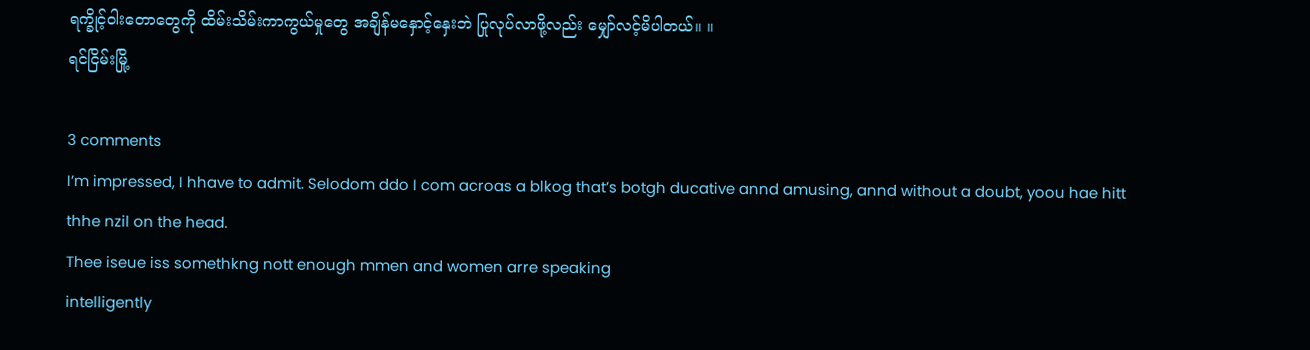ရက္ခိုင့်ဝါးတောတွေကို ထိမ်းသိမ်းကာကွယ်မှုတွေ အချိန်မနှောင့်နှေးဘဲ ပြုလုပ်လာဖို့လည်း မျှော်လင့်မိပါတယ်။ ။
ရင်ငြိမ်းမြို့

3 comments
I’m impressed, I hhave to admit. Selodom ddo I com acroas a blkog that’s botgh ducative annd amusing, annd without a doubt, yoou hae hitt thhe nzil on the head.
Thee iseue iss somethkng nott enough mmen and women arre speaking
intelligently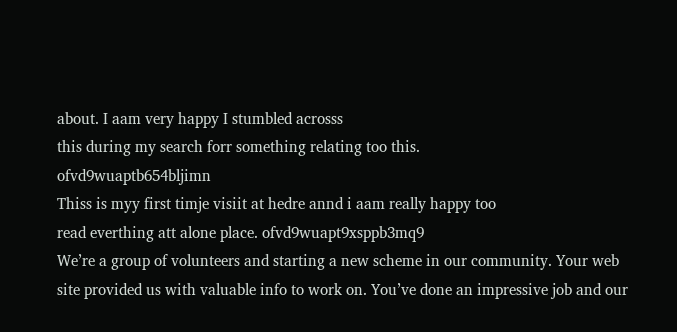about. I aam very happy I stumbled acrosss
this during my search forr something relating too this.
ofvd9wuaptb654bljimn
Thiss is myy first timje visiit at hedre annd i aam really happy too
read everthing att alone place. ofvd9wuapt9xsppb3mq9
We’re a group of volunteers and starting a new scheme in our community. Your web site provided us with valuable info to work on. You’ve done an impressive job and our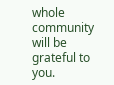whole community will be grateful to you.